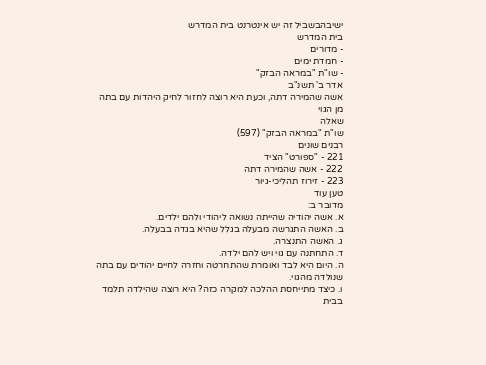ישיבהבשביל זה יש אינטרנט בית המדרש
בית המדרש
- מדורים
- חמדת ימים
- שו"ת "במראה הבזק"
אדר ב' תשנ"ב
אשה שהמירה דתה, וכעת היא רוצה לחזור לחיק היהדות עם בתה מן הגוי
שאלה
שו"ת "במראה הבזק" (597)
רבנים שונים
221 - "ספורט" הציד
222 - אשה שהמירה דתה
223 - זירוז תהליכי-גיור
טען עוד
מדובר ב:
א. אשה יהודיה שהייתה נשואה ליהודי ולהם ילדים.
ב. האשה התגרשה מבעלה בגלל שהיא בגדה בבעלה.
ג. האשה התנצרה.
ד. התחתנה עם גוי ויש להם ילדה.
ה. היום היא לבד ואומרת שהתחרטה וחזרה לחיים יהודים עם בתה שנולדה מהגוי.
ו. כיצד מתייחסת ההלכה למקרה כזה? היא רוצה שהילדה תלמד בבית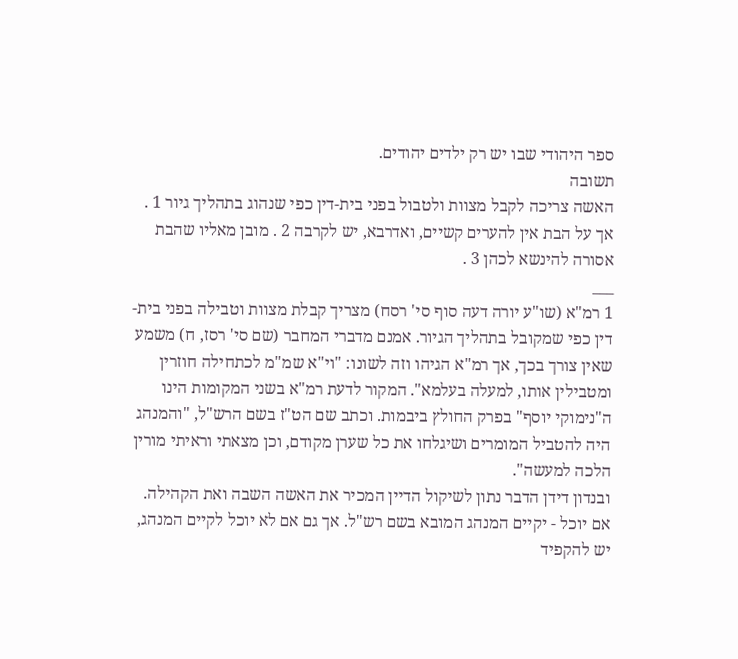ספר היהודי שבו יש רק ילדים יהודים.
תשובה
האשה צריכה לקבל מצוות ולטבול בפני בית-דין כפי שנהוג בתהליך גיור 1 . אך על הבת אין להערים קשיים, ואדרבא, יש לקרבה 2 . מובן מאליו שהבת אסורה להינשא לכהן 3 .
___
1 רמ"א (שו"ע יורה דעה סוף סי' רסח) מצריך קבלת מצוות וטבילה בפני בית-דין כפי שמקובל בתהליך הגיור. אמנם מדברי המחבר (שם סי' רסז, ח) משמע שאין צורך בכך, אך רמ"א הגיהו וזה לשונו: "וי"א שמ"מ לכתחילה חוזרין ומטבילין אותו, למעלה בעלמא". המקור לדעת רמ"א בשני המקומות הינו ה"נימוקי יוסף" בפרק החולץ ביבמות. וכתב שם הט"ז בשם הרש"ל, "והמנהג היה להטביל המומרים ושיגלחו את כל שערן מקודם, וכן מצאתי וראיתי מורין הלכה למעשה".
ובנדון דידן הדבר נתון לשיקול הדיין המכיר את האשה השבה ואת הקהילה. אם יוכל - יקיים המנהג המובא בשם רש"ל. אך גם אם לא יוכל לקיים המנהג, יש להקפיד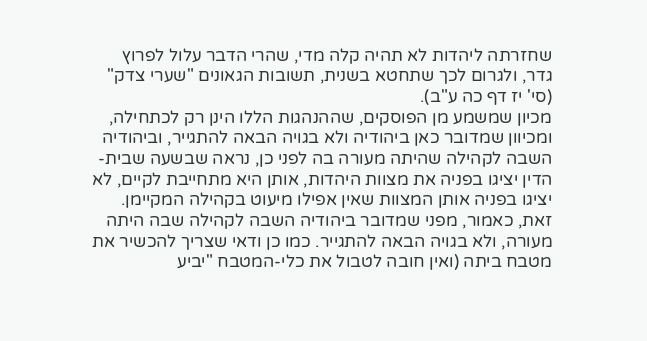שחזרתה ליהדות לא תהיה קלה מדי, שהרי הדבר עלול לפרוץ גדר, ולגרום לכך שתחטא בשנית, תשובות הגאונים "שערי צדק" (סי' יז דף כה ע"ב).
מכיון שמשמע מן הפוסקים, שההנהגות הללו הינן רק לכתחילה, ומכיוון שמדובר כאן ביהודיה ולא בגויה הבאה להתגייר, וביהודיה השבה לקהילה שהיתה מעורה בה לפני כן, נראה שבשעה שבית-הדין יציגו בפניה את מצוות היהדות, אותן היא מתחייבת לקיים, לא יציגו בפניה אותן המצוות שאין אפילו מיעוט בקהילה המקיימן. זאת, כאמור, מפני שמדובר ביהודיה השבה לקהילה שבה היתה מעורה, ולא בגויה הבאה להתגייר. כמו כן ודאי שצריך להכשיר את מטבח ביתה (ואין חובה לטבול את כלי-המטבח "יביע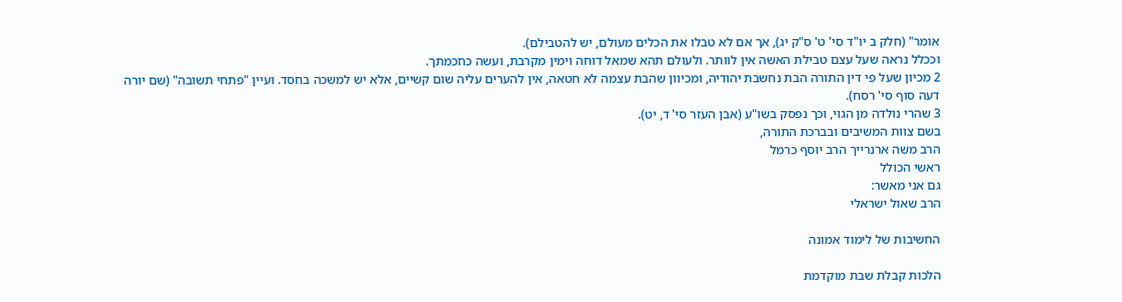אומר" (חלק ב יו"ד סי' ט' ס"ק יג), אך אם לא טבלו את הכלים מעולם, יש להטבילם).
וככלל נראה שעל עצם טבילת האשה אין לוותר. ולעולם תהא שמאל דוחה וימין מקרבת, ועשה כחכמתך.
2 מכיון שעל פי דין התורה הבת נחשבת יהודיה, ומכיוון שהבת עצמה לא חטאה, אין להערים עליה שום קשיים, אלא יש למשכה בחסד. ועיין "פתחי תשובה" (שם יורה דעה סוף סי' רסח).
3 שהרי נולדה מן הגוי, וכך נפסק בשו"ע (אבן העזר סי' ד, יט).
בשם צוות המשיבים ובברכת התורה,
הרב משה ארנרייך הרב יוסף כרמל
ראשי הכולל
גם אני מאשר:
הרב שאול ישראלי

החשיבות של לימוד אמונה

הלכות קבלת שבת מוקדמת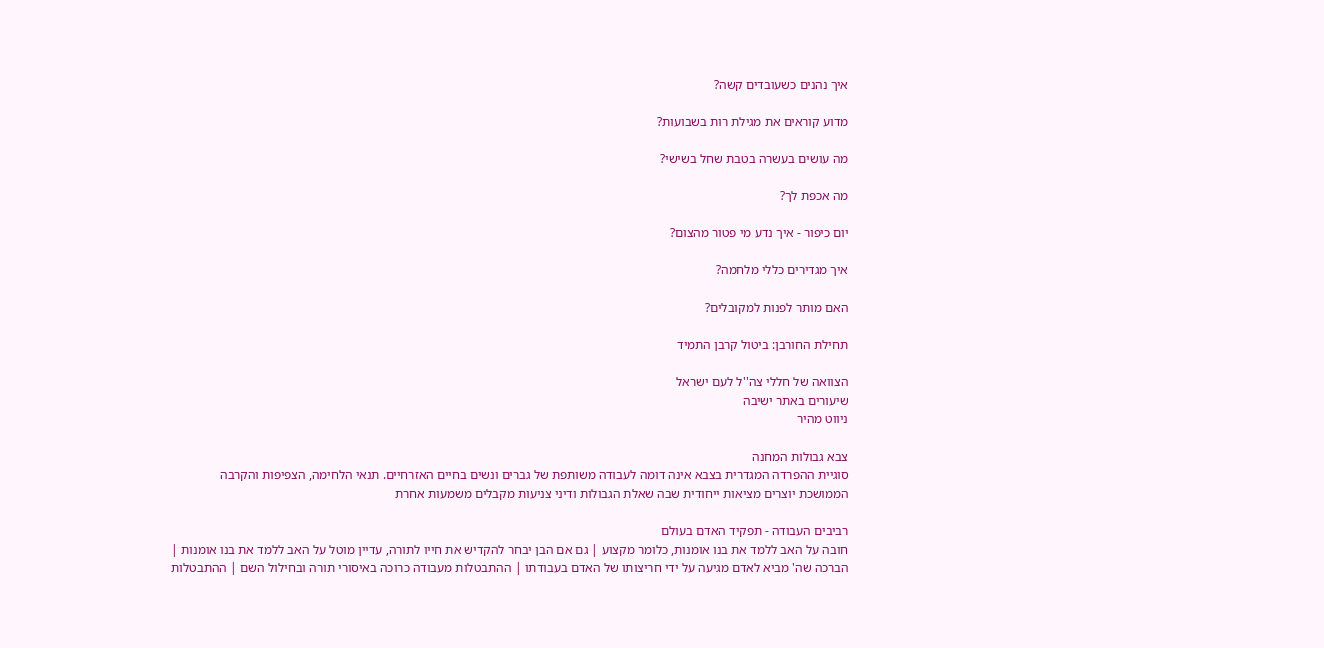איך נהנים כשעובדים קשה?

מדוע קוראים את מגילת רות בשבועות?

מה עושים בעשרה בטבת שחל בשישי?

מה אכפת לך?

יום כיפור - איך נדע מי פטור מהצום?

איך מגדירים כללי מלחמה?

האם מותר לפנות למקובלים?

תחילת החורבן: ביטול קרבן התמיד

הצוואה של חללי צה''ל לעם ישראל
שיעורים באתר ישיבה
ניווט מהיר

צבא גבולות המחנה
סוגיית ההפרדה המגדרית בצבא אינה דומה לעבודה משותפת של גברים ונשים בחיים האזרחיים. תנאי הלחימה, הצפיפות והקרבה הממושכת יוצרים מציאות ייחודית שבה שאלת הגבולות ודיני צניעות מקבלים משמעות אחרת

רביבים העבודה - תפקיד האדם בעולם
חובה על האב ללמד את בנו אומנות, כלומר מקצוע | גם אם הבן יבחר להקדיש את חייו לתורה, עדיין מוטל על האב ללמד את בנו אומנות | הברכה שה' מביא לאדם מגיעה על ידי חריצותו של האדם בעבודתו | ההתבטלות מעבודה כרוכה באיסורי תורה ובחילול השם | ההתבטלות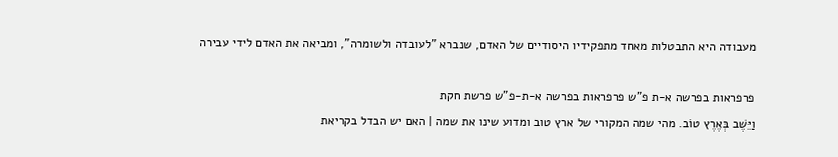מעבודה היא התבטלות מאחד מתפקידיו היסודיים של האדם, שנברא "לעובדה ולשומרה", ומביאה את האדם לידי עבירה

פרפראות בפרשה א-ת פ"ש פרפראות בפרשה א-ת-פ"ש פרשת חקת
וַיֵּשֶׁב בְּאֶרֶץ טוֹב. מהי שמה המקורי של ארץ טוב ומדוע שינו את שמה | האם יש הבדל בקריאת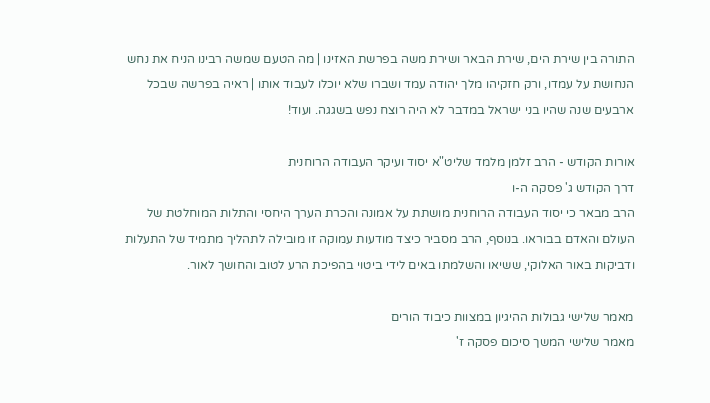התורה בין שירת הים, שירת הבאר ושירת משה בפרשת האזינו | מה הטעם שמשה רבינו הניח את נחש הנחושת על עמדו, ורק חזקיהו מלך יהודה עמד ושברו שלא יוכלו לעבוד אותו | ראיה בפרשה שבכל ארבעים שנה שהיו בני ישראל במדבר לא היה רוצח נפש בשגגה. ועוד!

אורות הקודש - הרב זלמן מלמד שליט"א יסוד ועיקר העבודה הרוחנית
דרך הקודש ג' פסקה ה-ו
הרב מבאר כי יסוד העבודה הרוחנית מושתת על אמונה והכרת הערך היחסי והתלות המוחלטת של העולם והאדם בבוראו. בנוסף, הרב מסביר כיצד מודעות עמוקה זו מובילה לתהליך מתמיד של התעלות ודביקות באור האלוקי, ששיאו והשלמתו באים לידי ביטוי בהפיכת הרע לטוב והחושך לאור.

מאמר שלישי גבולות ההיגיון במצוות כיבוד הורים
מאמר שלישי המשך סיכום פסקה ז'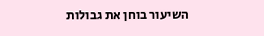השיעור בוחן את גבולות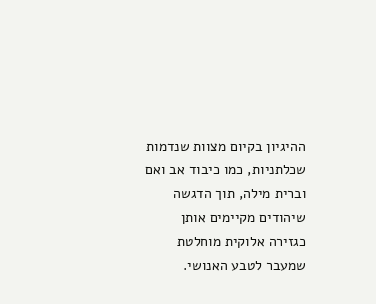ההיגיון בקיום מצוות שנדמות שכלתניות, כמו כיבוד אב ואם וברית מילה, תוך הדגשה שיהודים מקיימים אותן כגזירה אלוקית מוחלטת שמעבר לטבע האנושי.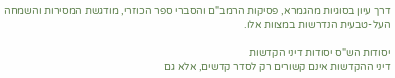דרך עיון בסוגיות מהגמרא, פסיקות הרמב"ם והסברי ספר הכוזרי, מודגשת המסירות והשמחה העל-טבעית הנדרשות במצוות אלו.

יסודות הש"ס יסודות דיני הקדשות
דיני ההקדשות אינם קשורים רק לסדר קדשים, אלא גם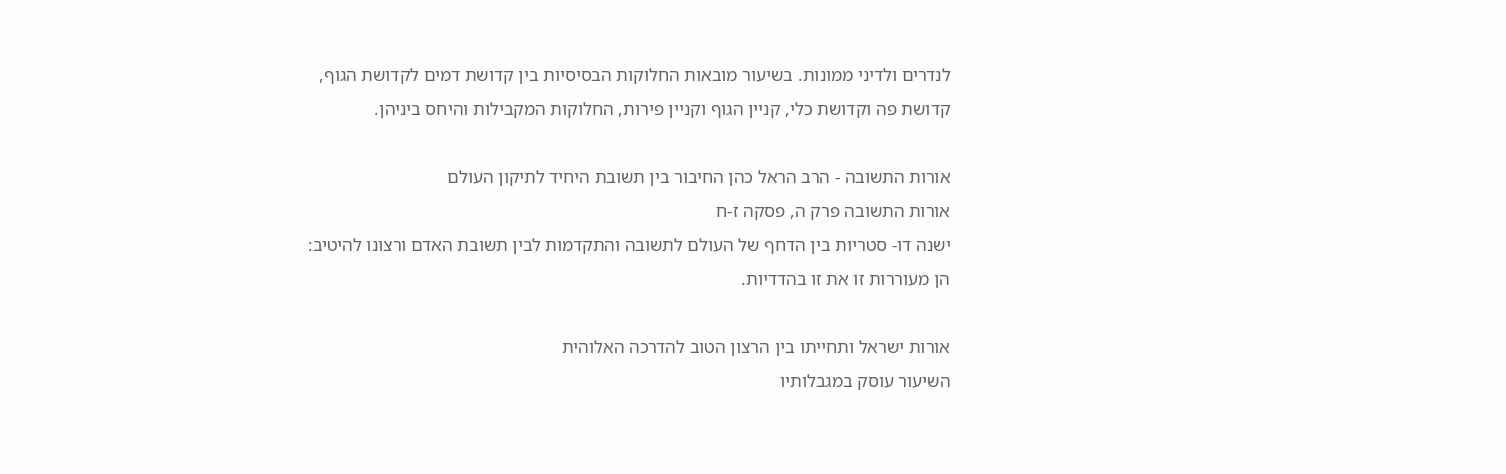לנדרים ולדיני ממונות. בשיעור מובאות החלוקות הבסיסיות בין קדושת דמים לקדושת הגוף, קדושת פה וקדושת כלי, קניין הגוף וקניין פירות, החלוקות המקבילות והיחס ביניהן.

אורות התשובה - הרב הראל כהן החיבור בין תשובת היחיד לתיקון העולם
אורות התשובה פרק ה, פסקה ז-ח
ישנה דו- סטריות בין הדחף של העולם לתשובה והתקדמות לבין תשובת האדם ורצונו להיטיב: הן מעוררות זו את זו בהדדיות.

אורות ישראל ותחייתו בין הרצון הטוב להדרכה האלוהית
השיעור עוסק במגבלותיו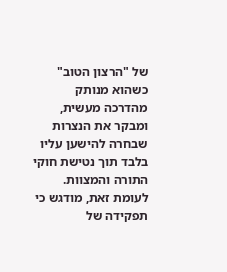של "הרצון הטוב" כשהוא מנותק מהדרכה מעשית, ומבקר את הנצרות שבחרה להישען עליו בלבד תוך נטישת חוקי התורה והמצוות. לעומת זאת, מודגש כי תפקידה של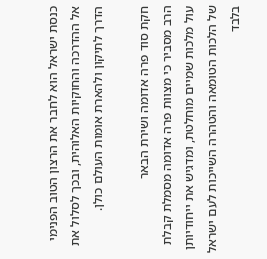כנסת ישראל הוא לחבר את הרצון הטוב הפנימי אל ההדרכה והחוקיות האלוהית, ובכך לסלול את הדרך לתיקון ולהארת אומות העולם כולן.

חקת סוד פרה אדומה ושירת הבאר
הרב מסביר כי מצוות פרה אדומה מסמלת קבלת עול מלכות שמיים מוחלטת, ומדגיש את ייחודיותן של הלכות הטומאה והטהרה השייכות לעם ישראל בלבד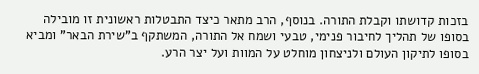בזכות קדושתו וקבלת התורה. בנוסף, הרב מתאר כיצד התבטלות ראשונית זו מובילה בסופו של תהליך לחיבור פנימי, טבעי ושמח אל התורה, המשתקף ב"שירת הבאר" ומביא בסופו לתיקון העולם ולניצחון מוחלט על המוות ועל יצר הרע.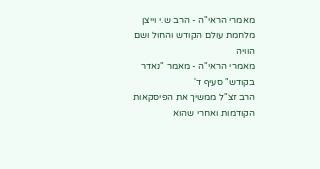מאמרי הראי"ה - הרב ש.י וייצן מלחמת עולם הקודש והחול ושם הוויה
מאמרי הראי"ה - מאמר "נאדר בקודש" סעיף ד'
הרב זצ"ל ממשיך את הפיסקאות הקודמות ואחרי שהוא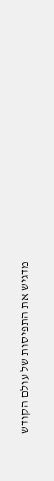מדגיש את התפיסות של עולם הקודש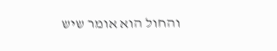והחול הוא אומר שיש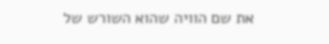את שם הוויה שהוא השורש של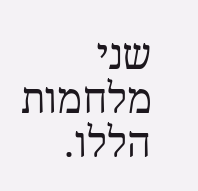שני מלחמות הללו.